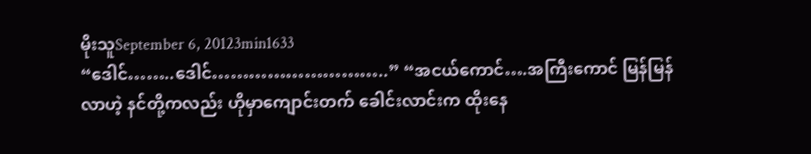မိုးသူSeptember 6, 20123min1633
“ဒေါင်……..ဒေါင်………………………..” “အငယ်ကောင်….အကြီးကောင် မြန်မြန်လာဟဲ့ နင်တို့ကလည်း ဟိုမှာကျောင်းတက် ခေါင်းလာင်းက ထိုးနေ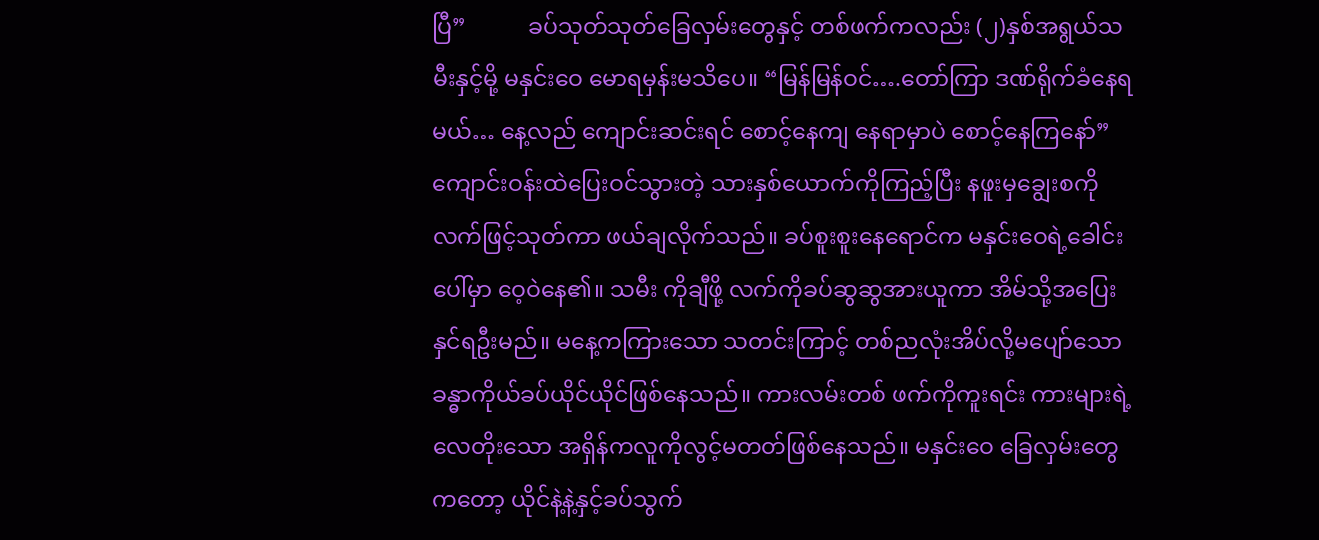ပြီ”           ခပ်သုတ်သုတ်ခြေလှမ်းတွေနှင့် တစ်ဖက်ကလည်း (၂)နှစ်အရွယ်သမီးနှင့်မို့ မနှင်းဝေ မောရမှန်းမသိပေ။ “မြန်မြန်ဝင်….တော်ကြာ ဒဏ်ရိုက်ခံနေရမယ်… နေ့လည် ကျောင်းဆင်းရင် စောင့်နေကျ နေရာမှာပဲ စောင့်နေကြနော်”           ကျောင်းဝန်းထဲပြေးဝင်သွားတဲ့ သားနှစ်ယောက်ကိုကြည့်ပြီး နဖူးမှချွေးစကို လက်ဖြင့်သုတ်ကာ ဖယ်ချလိုက်သည်။ ခပ်စူးစူးနေရောင်က မနှင်းဝေရဲ့ခေါင်းပေါ်မှာ ဝေ့ဝဲနေ၏။ သမီး ကိုချီဖို့ လက်ကိုခပ်ဆွဆွအားယူကာ အိမ်သို့အပြေးနှင်ရဦးမည်။ မနေ့ကကြားသော သတင်းကြာင့် တစ်ညလုံးအိပ်လို့မပျော်သောခန္ဓာကိုယ်ခပ်ယိုင်ယိုင်ဖြစ်နေသည်။ ကားလမ်းတစ် ဖက်ကိုကူးရင်း ကားများရဲ့လေတိုးသော အရှိန်ကလူကိုလွင့်မတတ်ဖြစ်နေသည်။ မနှင်းဝေ ခြေလှမ်းတွေကတော့ ယိုင်နဲ့နဲ့နှင့်ခပ်သွက်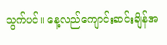သွက်ပင်။ နေ့လည်ကျောင်းဆင်းချိန်အ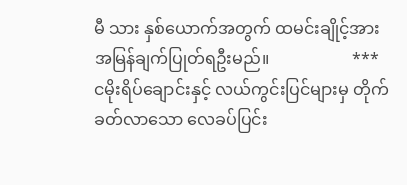မီ သား နှစ်ယောက်အတွက် ထမင်းချိုင့်အား အမြန်ချက်ပြုတ်ရဦးမည်။                    ***           ငမိုးရိပ်ချောင်းနှင့် လယ်ကွင်းပြင်များမှ တိုက်ခတ်လာသော လေခပ်ပြင်း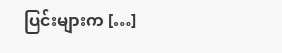ပြင်းများက […]